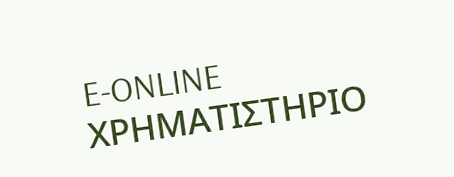E-ONLINE
ΧΡΗΜΑΤΙΣΤΗΡΙΟ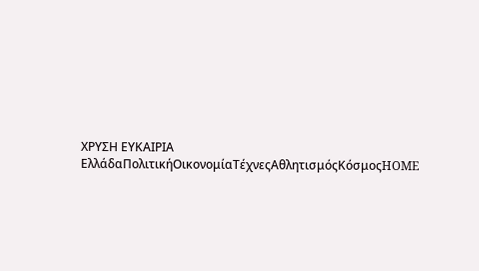ΧΡΥΣΗ ΕΥΚΑΙΡΙΑ
ΕλλάδαΠολιτικήΟικονομίαΤέχνεςΑθλητισμόςΚόσμοςHOME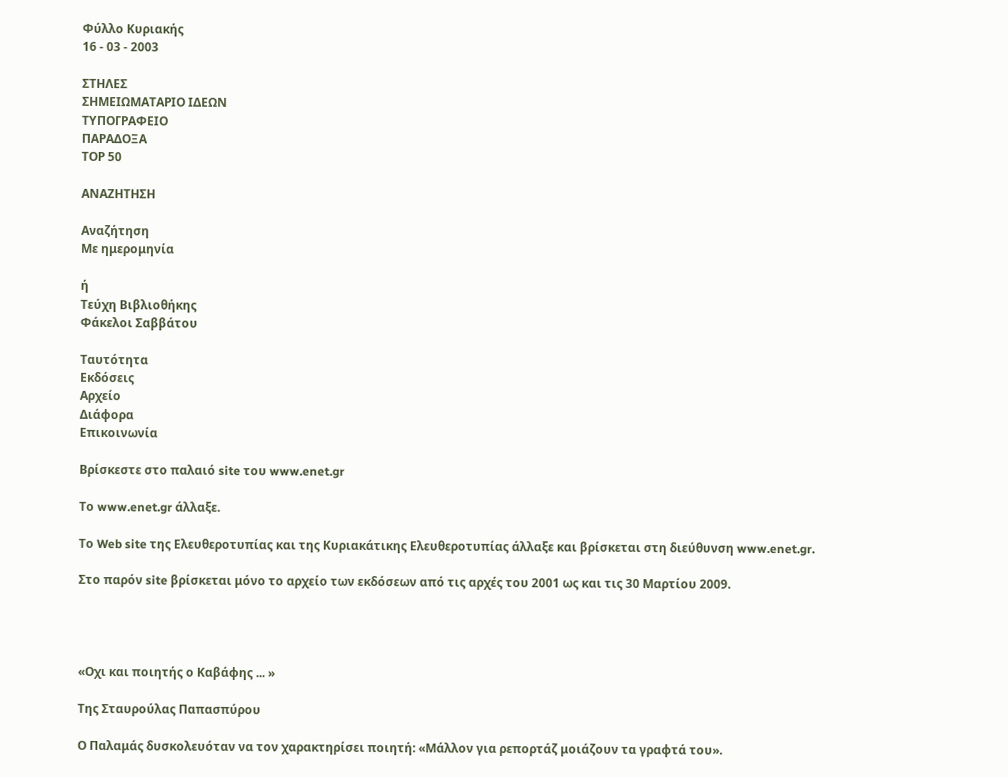Φύλλο Κυριακής
16 - 03 - 2003

ΣΤΗΛΕΣ
ΣΗΜΕΙΩΜΑΤΑΡΙΟ ΙΔΕΩΝ
ΤΥΠΟΓΡΑΦΕΙΟ
ΠΑΡΑΔΟΞΑ
ΤΟΡ 50

ΑΝΑΖΗΤΗΣΗ

Αναζήτηση
Με ημερομηνία

ή
Τεύχη Βιβλιοθήκης
Φάκελοι Σαββάτου

Ταυτότητα
Εκδόσεις
Αρχείο
Διάφορα
Επικοινωνία

Βρίσκεστε στο παλαιό site του www.enet.gr

Το www.enet.gr άλλαξε.

Το Web site της Ελευθεροτυπίας και της Κυριακάτικης Ελευθεροτυπίας άλλαξε και βρίσκεται στη διεύθυνση www.enet.gr.

Στο παρόν site βρίσκεται μόνο το αρχείο των εκδόσεων από τις αρχές του 2001 ως και τις 30 Μαρτίου 2009.




«Οχι και ποιητής ο Καβάφης ... »

Της Σταυρούλας Παπασπύρου

Ο Παλαμάς δυσκολευόταν να τον χαρακτηρίσει ποιητή: «Μάλλον για ρεπορτάζ μοιάζουν τα γραφτά του».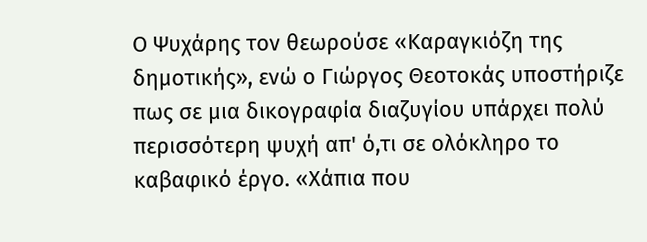Ο Ψυχάρης τον θεωρούσε «Καραγκιόζη της δημοτικής», ενώ ο Γιώργος Θεοτοκάς υποστήριζε πως σε μια δικογραφία διαζυγίου υπάρχει πολύ περισσότερη ψυχή απ' ό,τι σε ολόκληρο το καβαφικό έργο. «Χάπια που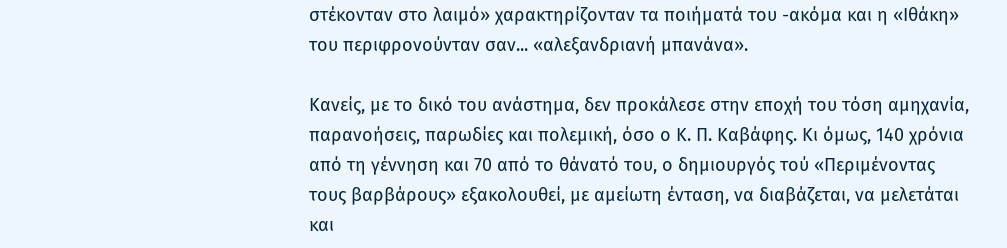στέκονταν στο λαιμό» χαρακτηρίζονταν τα ποιήματά του -ακόμα και η «Ιθάκη» του περιφρονούνταν σαν... «αλεξανδριανή μπανάνα».

Κανείς, με το δικό του ανάστημα, δεν προκάλεσε στην εποχή του τόση αμηχανία, παρανοήσεις, παρωδίες και πολεμική, όσο ο Κ. Π. Καβάφης. Κι όμως, 140 χρόνια από τη γέννηση και 70 από το θάνατό του, ο δημιουργός τού «Περιμένοντας τους βαρβάρους» εξακολουθεί, με αμείωτη ένταση, να διαβάζεται, να μελετάται και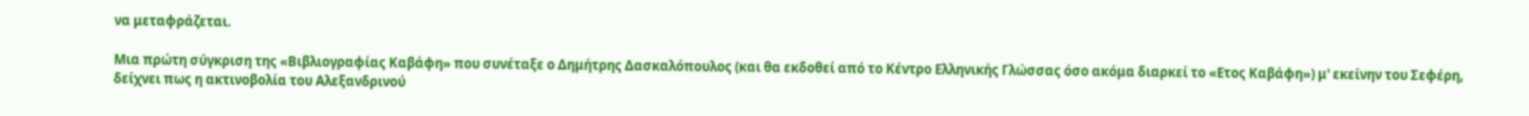να μεταφράζεται.

Μια πρώτη σύγκριση της «Βιβλιογραφίας Καβάφη» που συνέταξε ο Δημήτρης Δασκαλόπουλος (και θα εκδοθεί από το Κέντρο Ελληνικής Γλώσσας όσο ακόμα διαρκεί το «Ετος Καβάφη») μ' εκείνην του Σεφέρη, δείχνει πως η ακτινοβολία του Αλεξανδρινού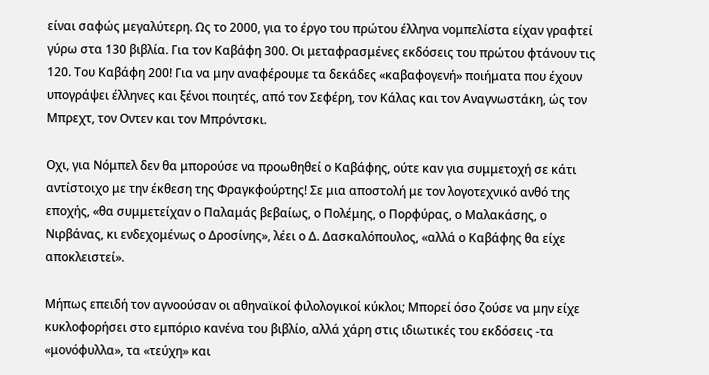είναι σαφώς μεγαλύτερη. Ως το 2000, για το έργο του πρώτου έλληνα νομπελίστα είχαν γραφτεί γύρω στα 130 βιβλία. Για τον Καβάφη 300. Οι μεταφρασμένες εκδόσεις του πρώτου φτάνουν τις 120. Του Καβάφη 200! Για να μην αναφέρουμε τα δεκάδες «καβαφογενή» ποιήματα που έχουν υπογράψει έλληνες και ξένοι ποιητές, από τον Σεφέρη, τον Κάλας και τον Αναγνωστάκη, ώς τον Μπρεχτ, τον Οντεν και τον Μπρόντσκι.

Οχι, για Νόμπελ δεν θα μπορούσε να προωθηθεί ο Καβάφης, ούτε καν για συμμετοχή σε κάτι αντίστοιχο με την έκθεση της Φραγκφούρτης! Σε μια αποστολή με τον λογοτεχνικό ανθό της εποχής, «θα συμμετείχαν ο Παλαμάς βεβαίως, ο Πολέμης, ο Πορφύρας, ο Μαλακάσης, ο Νιρβάνας, κι ενδεχομένως ο Δροσίνης», λέει ο Δ. Δασκαλόπουλος, «αλλά ο Καβάφης θα είχε αποκλειστεί».

Μήπως επειδή τον αγνοούσαν οι αθηναϊκοί φιλολογικοί κύκλοι; Μπορεί όσο ζούσε να μην είχε κυκλοφορήσει στο εμπόριο κανένα του βιβλίο, αλλά χάρη στις ιδιωτικές του εκδόσεις -τα «μονόφυλλα», τα «τεύχη» και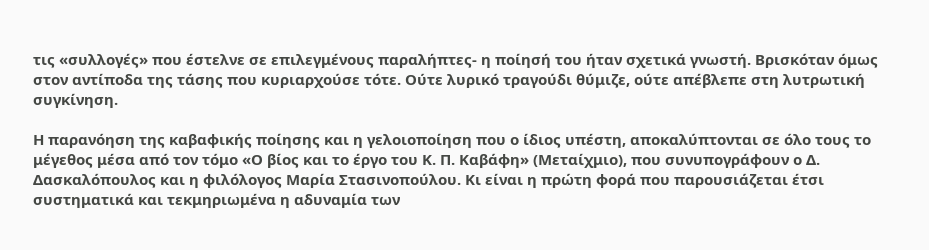τις «συλλογές» που έστελνε σε επιλεγμένους παραλήπτες- η ποίησή του ήταν σχετικά γνωστή. Βρισκόταν όμως στον αντίποδα της τάσης που κυριαρχούσε τότε. Ούτε λυρικό τραγούδι θύμιζε, ούτε απέβλεπε στη λυτρωτική συγκίνηση.

Η παρανόηση της καβαφικής ποίησης και η γελοιοποίηση που ο ίδιος υπέστη, αποκαλύπτονται σε όλο τους το μέγεθος μέσα από τον τόμο «Ο βίος και το έργο του Κ. Π. Καβάφη» (Μεταίχμιο), που συνυπογράφουν ο Δ. Δασκαλόπουλος και η φιλόλογος Μαρία Στασινοπούλου. Κι είναι η πρώτη φορά που παρουσιάζεται έτσι συστηματικά και τεκμηριωμένα η αδυναμία των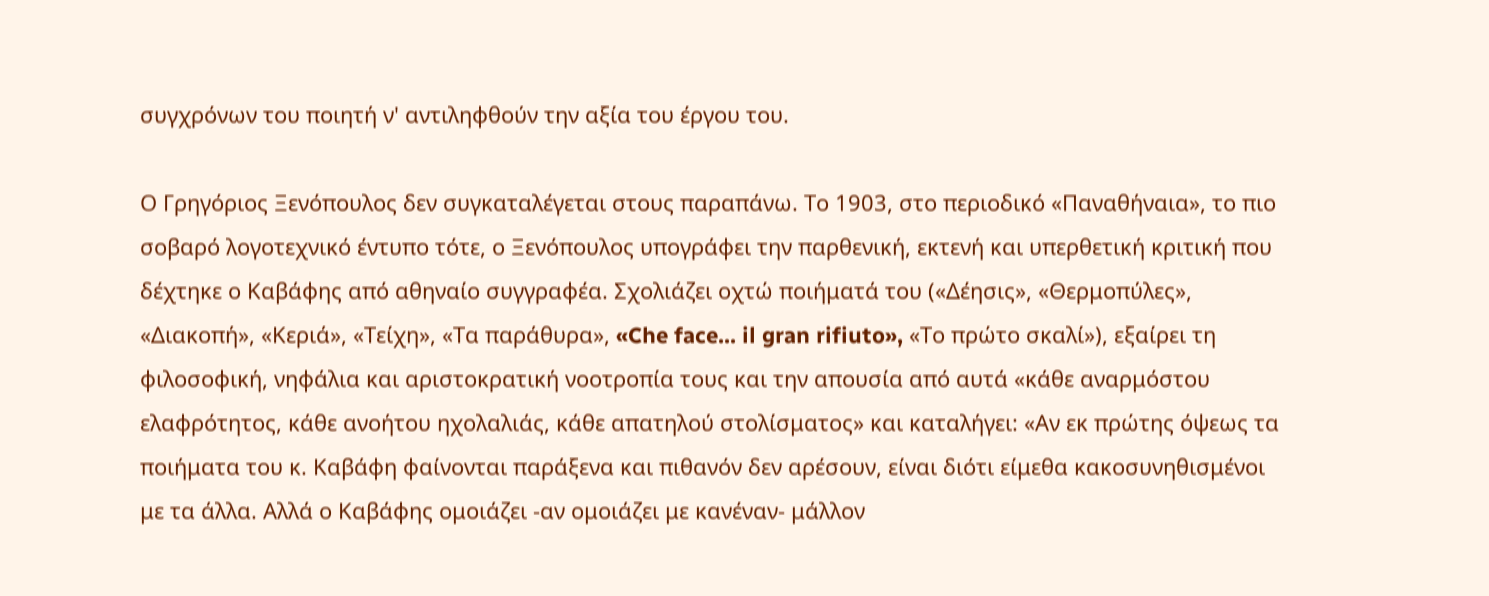συγχρόνων του ποιητή ν' αντιληφθούν την αξία του έργου του.

Ο Γρηγόριος Ξενόπουλος δεν συγκαταλέγεται στους παραπάνω. Το 1903, στο περιοδικό «Παναθήναια», το πιο σοβαρό λογοτεχνικό έντυπο τότε, ο Ξενόπουλος υπογράφει την παρθενική, εκτενή και υπερθετική κριτική που δέχτηκε ο Καβάφης από αθηναίο συγγραφέα. Σχολιάζει οχτώ ποιήματά του («Δέησις», «Θερμοπύλες», «Διακοπή», «Κεριά», «Τείχη», «Τα παράθυρα», «Che face... il gran rifiuto», «Το πρώτο σκαλί»), εξαίρει τη φιλοσοφική, νηφάλια και αριστοκρατική νοοτροπία τους και την απουσία από αυτά «κάθε αναρμόστου ελαφρότητος, κάθε ανοήτου ηχολαλιάς, κάθε απατηλού στολίσματος» και καταλήγει: «Αν εκ πρώτης όψεως τα ποιήματα του κ. Καβάφη φαίνονται παράξενα και πιθανόν δεν αρέσουν, είναι διότι είμεθα κακοσυνηθισμένοι με τα άλλα. Αλλά ο Καβάφης ομοιάζει -αν ομοιάζει με κανέναν- μάλλον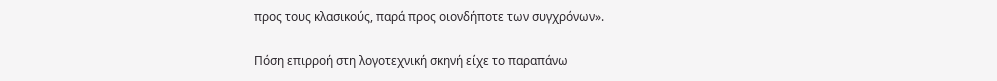προς τους κλασικούς, παρά προς οιονδήποτε των συγχρόνων».

Πόση επιρροή στη λογοτεχνική σκηνή είχε το παραπάνω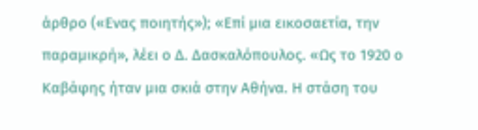άρθρο («Ενας ποιητής»); «Επί μια εικοσαετία, την παραμικρή», λέει ο Δ. Δασκαλόπουλος. «Ως το 1920 ο Καβάφης ήταν μια σκιά στην Αθήνα. Η στάση του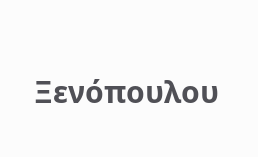Ξενόπουλου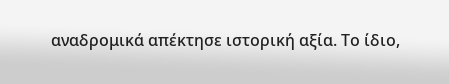αναδρομικά απέκτησε ιστορική αξία. Το ίδιο,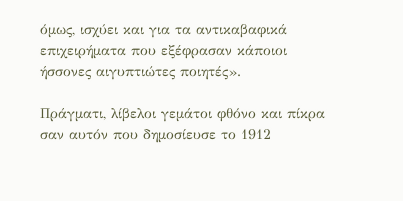όμως, ισχύει και για τα αντικαβαφικά επιχειρήματα που εξέφρασαν κάποιοι ήσσονες αιγυπτιώτες ποιητές».

Πράγματι, λίβελοι γεμάτοι φθόνο και πίκρα σαν αυτόν που δημοσίευσε το 1912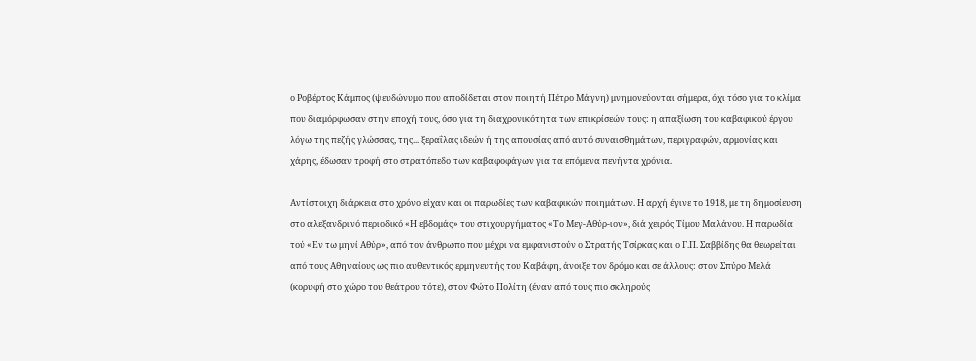ο Ροβέρτος Κάμπος (ψευδώνυμο που αποδίδεται στον ποιητή Πέτρο Μάγνη) μνημονεύονται σήμερα, όχι τόσο για το κλίμα που διαμόρφωσαν στην εποχή τους, όσο για τη διαχρονικότητα των επικρίσεών τους: η απαξίωση του καβαφικού έργου λόγω της πεζής γλώσσας, της... ξεραΐλας ιδεών ή της απουσίας από αυτό συναισθημάτων, περιγραφών, αρμονίας και χάρης, έδωσαν τροφή στο στρατόπεδο των καβαφοφάγων για τα επόμενα πενήντα χρόνια.

Αντίστοιχη διάρκεια στο χρόνο είχαν και οι παρωδίες των καβαφικών ποιημάτων. Η αρχή έγινε το 1918, με τη δημοσίευση στο αλεξανδρινό περιοδικό «Η εβδομάς» του στιχουργήματος «Το Μεγ-Αθύρ-ιον», διά χειρός Τίμου Μαλάνου. Η παρωδία τού «Εν τω μηνί Αθύρ», από τον άνθρωπο που μέχρι να εμφανιστούν ο Στρατής Τσίρκας και ο Γ.Π. Σαββίδης θα θεωρείται από τους Αθηναίους ως πιο αυθεντικός ερμηνευτής του Καβάφη, άνοιξε τον δρόμο και σε άλλους: στον Σπύρο Μελά (κορυφή στο χώρο του θεάτρου τότε), στον Φώτο Πολίτη (έναν από τους πιο σκληρούς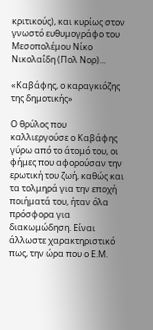κριτικούς), και κυρίως στον γνωστό ευθυμογράφο του Μεσοπολέμου Νίκο Νικολαΐδη (Πολ Νορ)...

«Καβάφης, ο καραγκιόζης της δημοτικής»

Ο θρύλος που καλλιεργούσε ο Καβάφης γύρω από το άτομό του, οι φήμες που αφορούσαν την ερωτική του ζωή, καθώς και τα τολμηρά για την εποχή ποιήματά του, ήταν όλα πρόσφορα για διακωμώδηση. Είναι άλλωστε χαρακτηριστικό πως, την ώρα που ο Ε.Μ.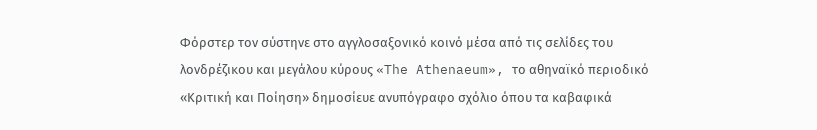Φόρστερ τον σύστηνε στο αγγλοσαξονικό κοινό μέσα από τις σελίδες του λονδρέζικου και μεγάλου κύρους «The Athenaeum», το αθηναϊκό περιοδικό «Κριτική και Ποίηση» δημοσίευε ανυπόγραφο σχόλιο όπου τα καβαφικά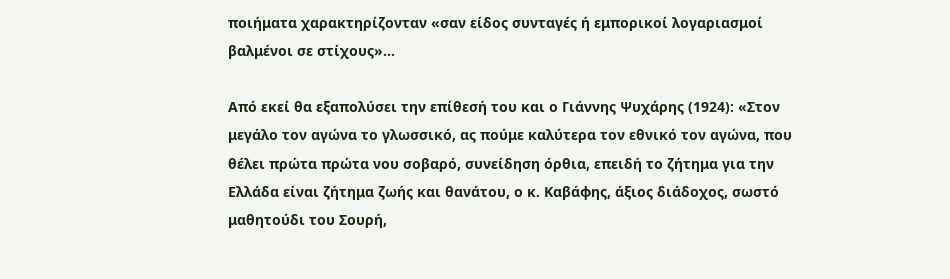ποιήματα χαρακτηρίζονταν «σαν είδος συνταγές ή εμπορικοί λογαριασμοί βαλμένοι σε στίχους»...

Από εκεί θα εξαπολύσει την επίθεσή του και ο Γιάννης Ψυχάρης (1924): «Στον μεγάλο τον αγώνα το γλωσσικό, ας πούμε καλύτερα τον εθνικό τον αγώνα, που θέλει πρώτα πρώτα νου σοβαρό, συνείδηση όρθια, επειδή το ζήτημα για την Ελλάδα είναι ζήτημα ζωής και θανάτου, ο κ. Καβάφης, άξιος διάδοχος, σωστό μαθητούδι του Σουρή,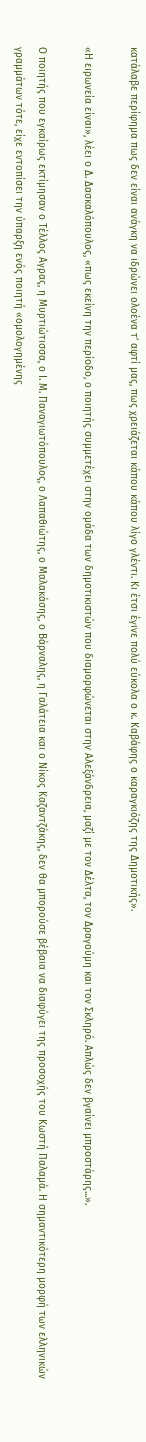κατάλαβε περίφημα πως δεν είναι ανάγκη να ιδρώνει ολοένα τ' αφτί μας, πως χρειάζεται κάπου κάπου λίγο γλέντι. Κι έτσι έγινε πολύ εύκολα ο κ. Καβάφης ο καραγκιόζης της Δημοτικής».

«Η ειρωνεία είναι», λέει ο Δ. Δασκαλόπουλος, «πως εκείνη την περίοδο, ο ποιητής συμμετέχει στην ομάδα των δημοτικιστών που διαμορφώνεται στην Αλεξάνδρεια, μαζί με τον Δέλτα, τον Δραγούμη και τον Σκληρό. Απλώς δεν βγαίνει μπροστάρης...».

Ο ποιητής που εγκαίρως εκτίμησαν ο Τέλλος Αγρας, η Μυρτιώτισσα, ο Ι. Μ. Παναγιωτόπουλος, ο Λαπαθιώτης, ο Μαλακάσης, ο Βάρναλης, η Γαλάτεια και ο Νίκος Καζαντζάκης, δεν θα μπορούσε βέβαια να διαφύγει της προσοχής του Κωστή Παλαμά. Η σημαντικότερη μορφή των ελληνικών γραμμάτων τότε, είχε εντοπίσει την ύπαρξη ενός ποιητή «ομολογημένης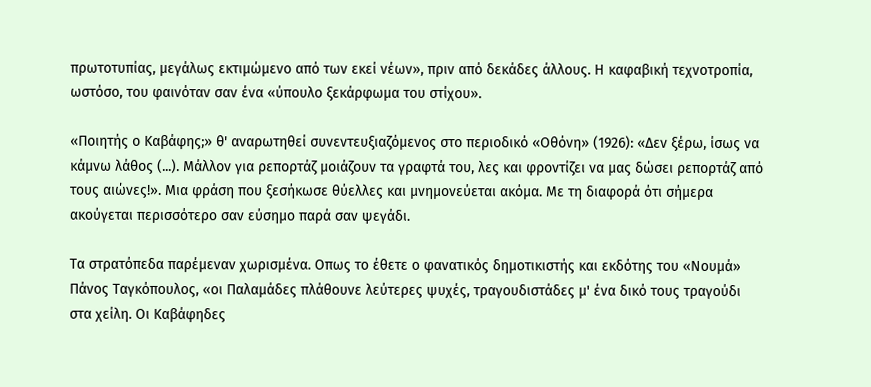πρωτοτυπίας, μεγάλως εκτιμώμενο από των εκεί νέων», πριν από δεκάδες άλλους. Η καφαβική τεχνοτροπία, ωστόσο, του φαινόταν σαν ένα «ύπουλο ξεκάρφωμα του στίχου».

«Ποιητής ο Καβάφης;» θ' αναρωτηθεί συνεντευξιαζόμενος στο περιοδικό «Οθόνη» (1926): «Δεν ξέρω, ίσως να κάμνω λάθος (...). Μάλλον για ρεπορτάζ μοιάζουν τα γραφτά του, λες και φροντίζει να μας δώσει ρεπορτάζ από τους αιώνες!». Μια φράση που ξεσήκωσε θύελλες και μνημονεύεται ακόμα. Με τη διαφορά ότι σήμερα ακούγεται περισσότερο σαν εύσημο παρά σαν ψεγάδι.

Τα στρατόπεδα παρέμεναν χωρισμένα. Οπως το έθετε ο φανατικός δημοτικιστής και εκδότης του «Νουμά» Πάνος Ταγκόπουλος, «οι Παλαμάδες πλάθουνε λεύτερες ψυχές, τραγουδιστάδες μ' ένα δικό τους τραγούδι στα χείλη. Οι Καβάφηδες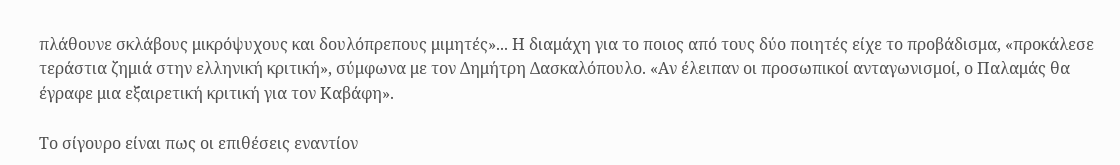πλάθουνε σκλάβους μικρόψυχους και δουλόπρεπους μιμητές»... Η διαμάχη για το ποιος από τους δύο ποιητές είχε το προβάδισμα, «προκάλεσε τεράστια ζημιά στην ελληνική κριτική», σύμφωνα με τον Δημήτρη Δασκαλόπουλο. «Αν έλειπαν οι προσωπικοί ανταγωνισμοί, ο Παλαμάς θα έγραφε μια εξαιρετική κριτική για τον Καβάφη».

Το σίγουρο είναι πως οι επιθέσεις εναντίον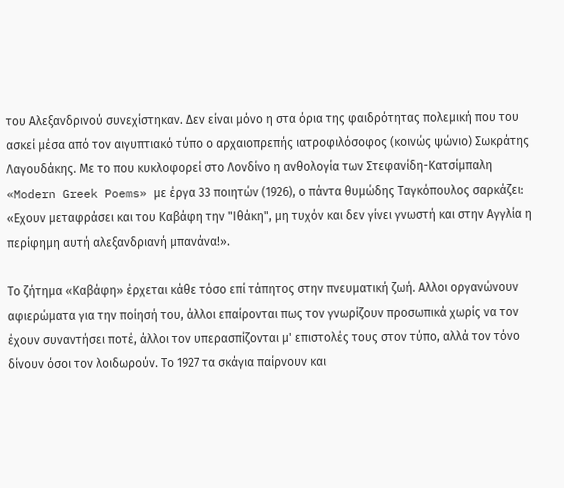του Αλεξανδρινού συνεχίστηκαν. Δεν είναι μόνο η στα όρια της φαιδρότητας πολεμική που του ασκεί μέσα από τον αιγυπτιακό τύπο ο αρχαιοπρεπής ιατροφιλόσοφος (κοινώς ψώνιο) Σωκράτης Λαγουδάκης. Με το που κυκλοφορεί στο Λονδίνο η ανθολογία των Στεφανίδη-Κατσίμπαλη «Modern Greek Poems» με έργα 33 ποιητών (1926), ο πάντα θυμώδης Ταγκόπουλος σαρκάζει: «Εχουν μεταφράσει και του Καβάφη την "Ιθάκη", μη τυχόν και δεν γίνει γνωστή και στην Αγγλία η περίφημη αυτή αλεξανδριανή μπανάνα!».

Το ζήτημα «Καβάφη» έρχεται κάθε τόσο επί τάπητος στην πνευματική ζωή. Αλλοι οργανώνουν αφιερώματα για την ποίησή του, άλλοι επαίρονται πως τον γνωρίζουν προσωπικά χωρίς να τον έχουν συναντήσει ποτέ, άλλοι τον υπερασπίζονται μ' επιστολές τους στον τύπο, αλλά τον τόνο δίνουν όσοι τον λοιδωρούν. Το 1927 τα σκάγια παίρνουν και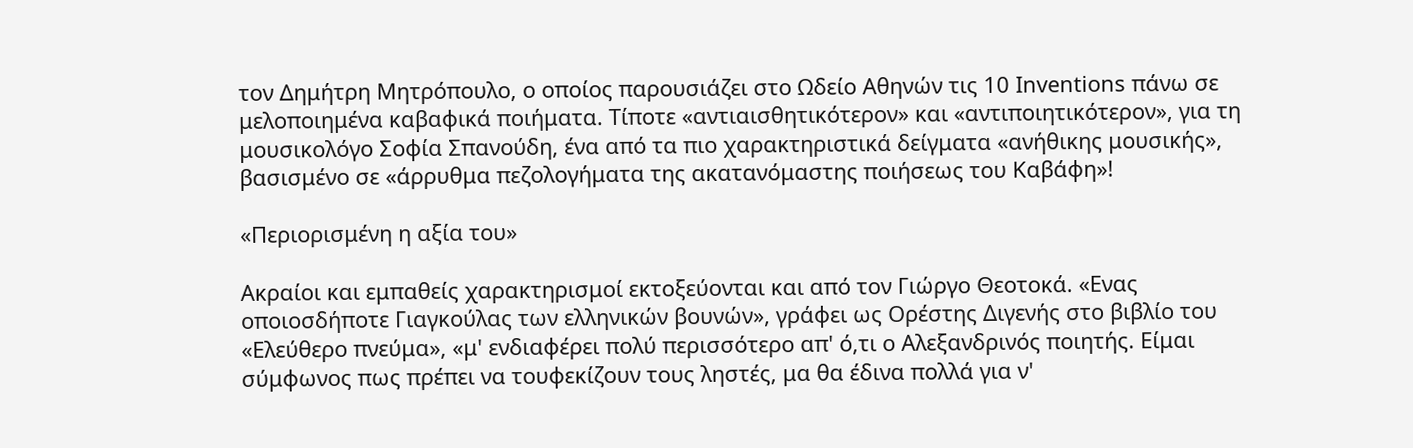τον Δημήτρη Μητρόπουλο, ο οποίος παρουσιάζει στο Ωδείο Αθηνών τις 10 Inventions πάνω σε μελοποιημένα καβαφικά ποιήματα. Τίποτε «αντιαισθητικότερον» και «αντιποιητικότερον», για τη μουσικολόγο Σοφία Σπανούδη, ένα από τα πιο χαρακτηριστικά δείγματα «ανήθικης μουσικής», βασισμένο σε «άρρυθμα πεζολογήματα της ακατανόμαστης ποιήσεως του Καβάφη»!

«Περιορισμένη η αξία του»

Ακραίοι και εμπαθείς χαρακτηρισμοί εκτοξεύονται και από τον Γιώργο Θεοτοκά. «Ενας οποιοσδήποτε Γιαγκούλας των ελληνικών βουνών», γράφει ως Ορέστης Διγενής στο βιβλίο του «Ελεύθερο πνεύμα», «μ' ενδιαφέρει πολύ περισσότερο απ' ό,τι ο Αλεξανδρινός ποιητής. Είμαι σύμφωνος πως πρέπει να τουφεκίζουν τους ληστές, μα θα έδινα πολλά για ν'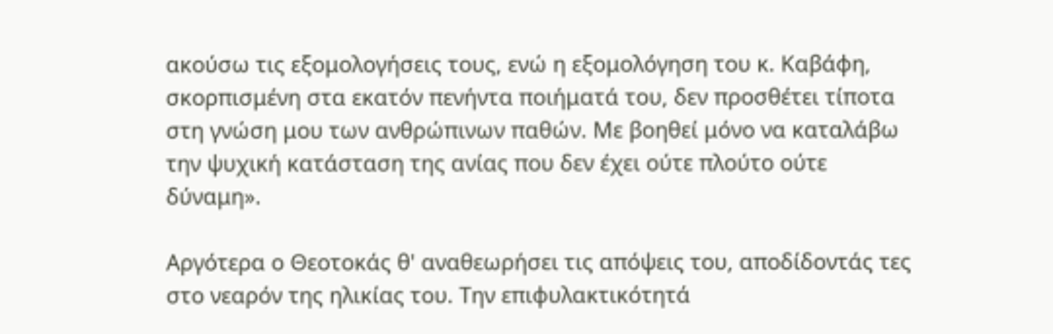ακούσω τις εξομολογήσεις τους, ενώ η εξομολόγηση του κ. Καβάφη, σκορπισμένη στα εκατόν πενήντα ποιήματά του, δεν προσθέτει τίποτα στη γνώση μου των ανθρώπινων παθών. Με βοηθεί μόνο να καταλάβω την ψυχική κατάσταση της ανίας που δεν έχει ούτε πλούτο ούτε δύναμη».

Αργότερα ο Θεοτοκάς θ' αναθεωρήσει τις απόψεις του, αποδίδοντάς τες στο νεαρόν της ηλικίας του. Την επιφυλακτικότητά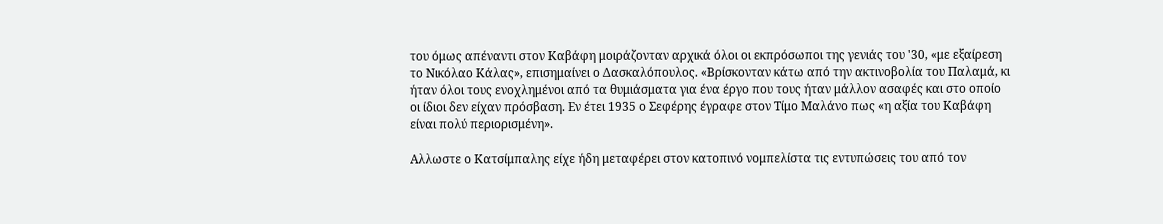του όμως απέναντι στον Καβάφη μοιράζονταν αρχικά όλοι οι εκπρόσωποι της γενιάς του '30, «με εξαίρεση το Νικόλαο Κάλας», επισημαίνει ο Δασκαλόπουλος. «Βρίσκονταν κάτω από την ακτινοβολία του Παλαμά, κι ήταν όλοι τους ενοχλημένοι από τα θυμιάσματα για ένα έργο που τους ήταν μάλλον ασαφές και στο οποίο οι ίδιοι δεν είχαν πρόσβαση. Εν έτει 1935 ο Σεφέρης έγραφε στον Τίμο Μαλάνο πως «η αξία του Καβάφη είναι πολύ περιορισμένη».

Αλλωστε ο Κατσίμπαλης είχε ήδη μεταφέρει στον κατοπινό νομπελίστα τις εντυπώσεις του από τον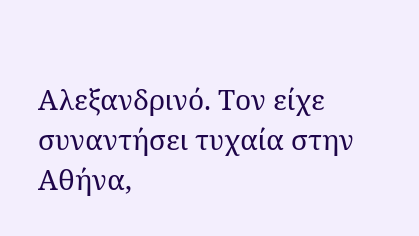Αλεξανδρινό. Τον είχε συναντήσει τυχαία στην Αθήνα,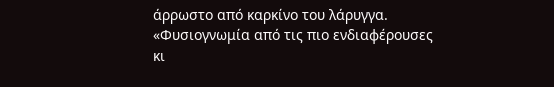άρρωστο από καρκίνο του λάρυγγα. «Φυσιογνωμία από τις πιο ενδιαφέρουσες κι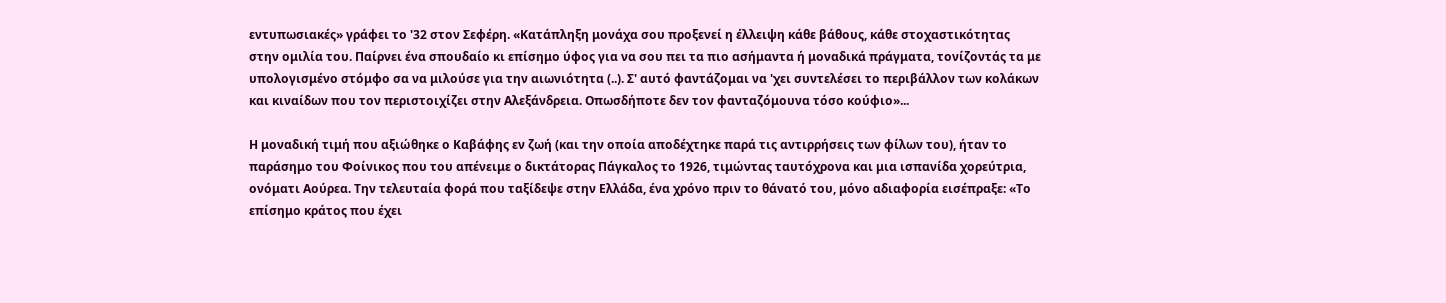εντυπωσιακές» γράφει το '32 στον Σεφέρη. «Κατάπληξη μονάχα σου προξενεί η έλλειψη κάθε βάθους, κάθε στοχαστικότητας στην ομιλία του. Παίρνει ένα σπουδαίο κι επίσημο ύφος για να σου πει τα πιο ασήμαντα ή μοναδικά πράγματα, τονίζοντάς τα με υπολογισμένο στόμφο σα να μιλούσε για την αιωνιότητα (..). Σ' αυτό φαντάζομαι να 'χει συντελέσει το περιβάλλον των κολάκων και κιναίδων που τον περιστοιχίζει στην Αλεξάνδρεια. Οπωσδήποτε δεν τον φανταζόμουνα τόσο κούφιο»...

Η μοναδική τιμή που αξιώθηκε ο Καβάφης εν ζωή (και την οποία αποδέχτηκε παρά τις αντιρρήσεις των φίλων του), ήταν το παράσημο του Φοίνικος που του απένειμε ο δικτάτορας Πάγκαλος το 1926, τιμώντας ταυτόχρονα και μια ισπανίδα χορεύτρια, ονόματι Αούρεα. Την τελευταία φορά που ταξίδεψε στην Ελλάδα, ένα χρόνο πριν το θάνατό του, μόνο αδιαφορία εισέπραξε: «Το επίσημο κράτος που έχει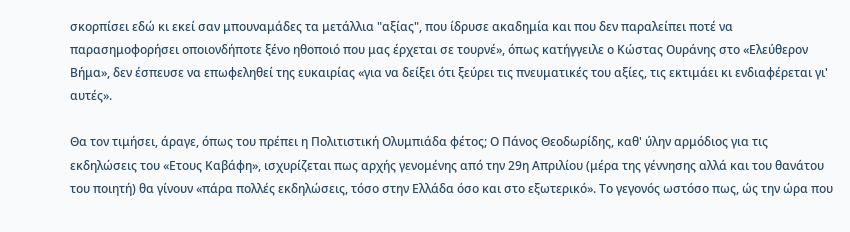σκορπίσει εδώ κι εκεί σαν μπουναμάδες τα μετάλλια "αξίας", που ίδρυσε ακαδημία και που δεν παραλείπει ποτέ να παρασημοφορήσει οποιονδήποτε ξένο ηθοποιό που μας έρχεται σε τουρνέ», όπως κατήγγειλε ο Κώστας Ουράνης στο «Ελεύθερον Βήμα», δεν έσπευσε να επωφεληθεί της ευκαιρίας «για να δείξει ότι ξεύρει τις πνευματικές του αξίες, τις εκτιμάει κι ενδιαφέρεται γι' αυτές».

Θα τον τιμήσει, άραγε, όπως του πρέπει η Πολιτιστική Ολυμπιάδα φέτος; Ο Πάνος Θεοδωρίδης, καθ' ύλην αρμόδιος για τις εκδηλώσεις του «Ετους Καβάφη», ισχυρίζεται πως αρχής γενομένης από την 29η Απριλίου (μέρα της γέννησης αλλά και του θανάτου του ποιητή) θα γίνουν «πάρα πολλές εκδηλώσεις, τόσο στην Ελλάδα όσο και στο εξωτερικό». Το γεγονός ωστόσο πως, ώς την ώρα που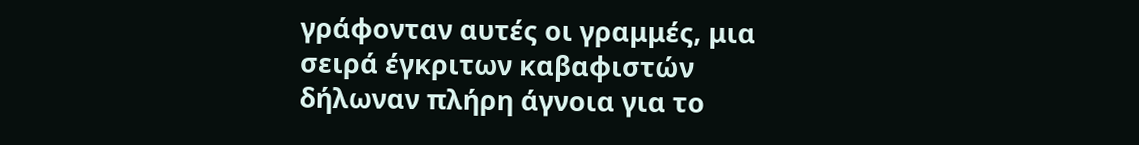γράφονταν αυτές οι γραμμές, μια σειρά έγκριτων καβαφιστών δήλωναν πλήρη άγνοια για το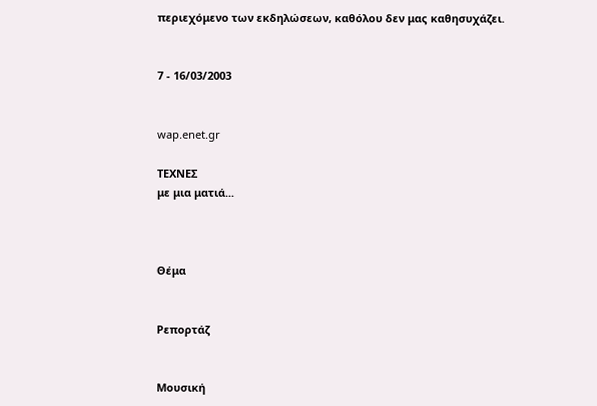περιεχόμενο των εκδηλώσεων, καθόλου δεν μας καθησυχάζει.


7 - 16/03/2003


wap.enet.gr

ΤΕΧΝΕΣ
με μια ματιά...



Θέμα


Ρεπορτάζ


Μουσική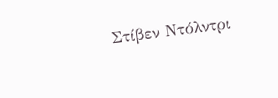Στίβεν Ντόλντρι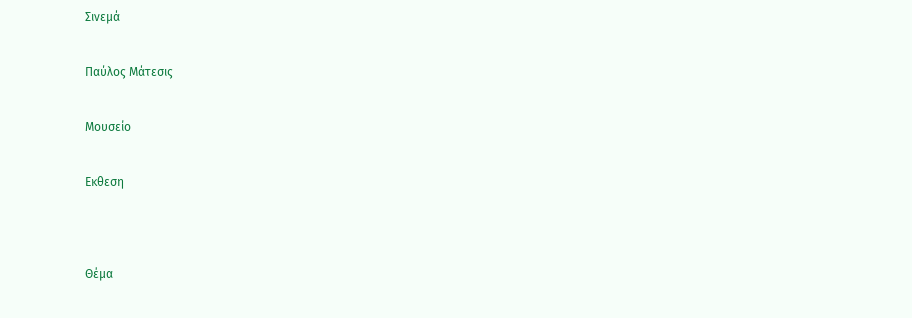Σινεμά


Παύλος Μάτεσις


Μουσείο


Εκθεση




Θέμα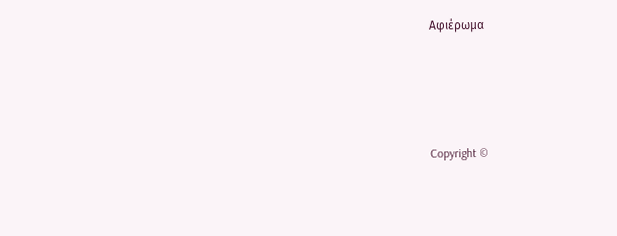Αφιέρωμα






Copyright ©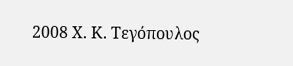2008 Χ. Κ. Τεγόπουλος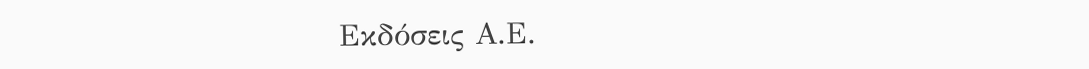Εκδόσεις Α.Ε.